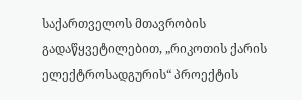საქართველოს მთავრობის გადაწყვეტილებით, „რიკოთის ქარის ელექტროსადგურის“ პროექტის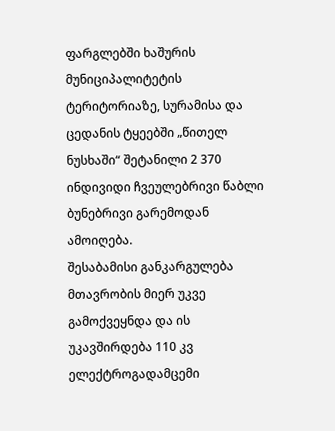ფარგლებში ხაშურის მუნიციპალიტეტის ტერიტორიაზე, სურამისა და ცედანის ტყეებში „წითელ ნუსხაში“ შეტანილი 2 370 ინდივიდი ჩვეულებრივი წაბლი ბუნებრივი გარემოდან ამოიღება.
შესაბამისი განკარგულება მთავრობის მიერ უკვე გამოქვეყნდა და ის უკავშირდება 110 კვ ელექტროგადამცემი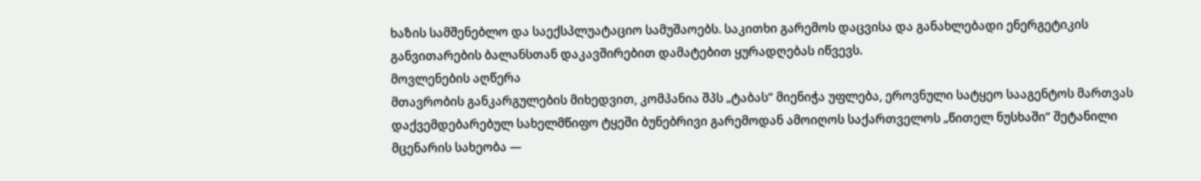ხაზის სამშენებლო და საექსპლუატაციო სამუშაოებს. საკითხი გარემოს დაცვისა და განახლებადი ენერგეტიკის განვითარების ბალანსთან დაკავშირებით დამატებით ყურადღებას იწვევს.
მოვლენების აღწერა
მთავრობის განკარგულების მიხედვით, კომპანია შპს „ტაბას“ მიენიჭა უფლება, ეროვნული სატყეო სააგენტოს მართვას დაქვემდებარებულ სახელმწიფო ტყეში ბუნებრივი გარემოდან ამოიღოს საქართველოს „წითელ ნუსხაში“ შეტანილი მცენარის სახეობა —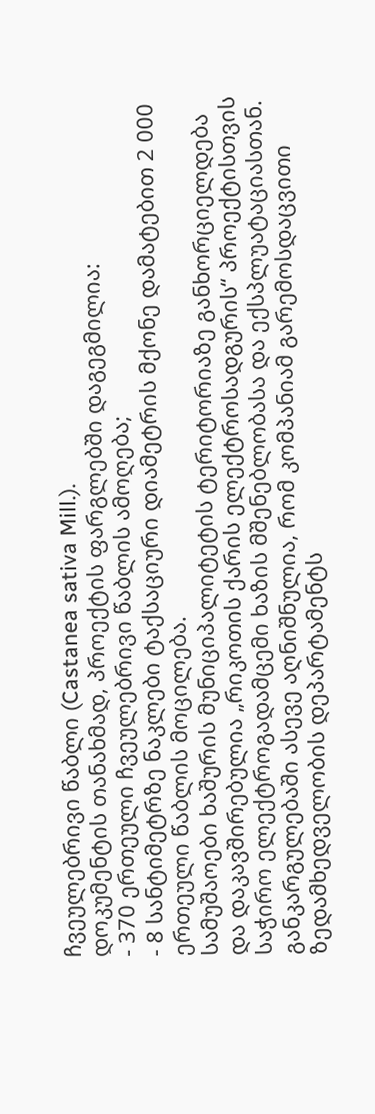ჩვეულებრივი წაბლი (Castanea sativa Mill.).
დოკუმენტის თანახმად, პროექტის ფარგლებში დაგეგმილია:
- 370 ერთეული ჩვეულებრივი წაბლის ამოღება;
- 8 სანტიმეტრზე ნაკლები ტაქსაციური დიამეტრის მქონე დამატებით 2 000 ერთეული წაბლის მოცილება.
სამუშაოები ხაშურის მუნიციპალიტეტის ტერიტორიაზე განხორციელდება და დაკავშირებულია „რიკოთის ქარის ელექტროსადგურის“ პროექტისთვის საჭირო ელექტროგადამცემი ხაზის მშენებლობასა და ექსპლუატაციასთან.
განკარგულებაში ასევე აღნიშნულია, რომ კომპანიამ გარემოსდაცვითი ზედამხედველობის დეპარტამენტს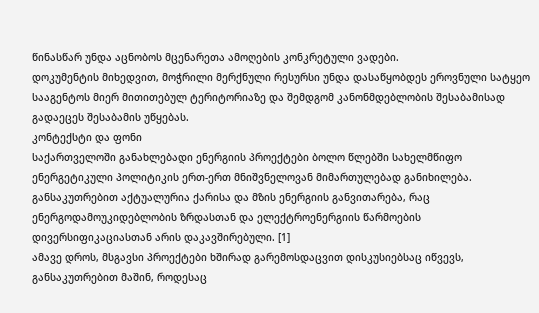წინასწარ უნდა აცნობოს მცენარეთა ამოღების კონკრეტული ვადები.
დოკუმენტის მიხედვით, მოჭრილი მერქნული რესურსი უნდა დასაწყობდეს ეროვნული სატყეო სააგენტოს მიერ მითითებულ ტერიტორიაზე და შემდგომ კანონმდებლობის შესაბამისად გადაეცეს შესაბამის უწყებას.
კონტექსტი და ფონი
საქართველოში განახლებადი ენერგიის პროექტები ბოლო წლებში სახელმწიფო ენერგეტიკული პოლიტიკის ერთ-ერთ მნიშვნელოვან მიმართულებად განიხილება. განსაკუთრებით აქტუალურია ქარისა და მზის ენერგიის განვითარება, რაც ენერგოდამოუკიდებლობის ზრდასთან და ელექტროენერგიის წარმოების დივერსიფიკაციასთან არის დაკავშირებული. [1]
ამავე დროს, მსგავსი პროექტები ხშირად გარემოსდაცვით დისკუსიებსაც იწვევს, განსაკუთრებით მაშინ, როდესაც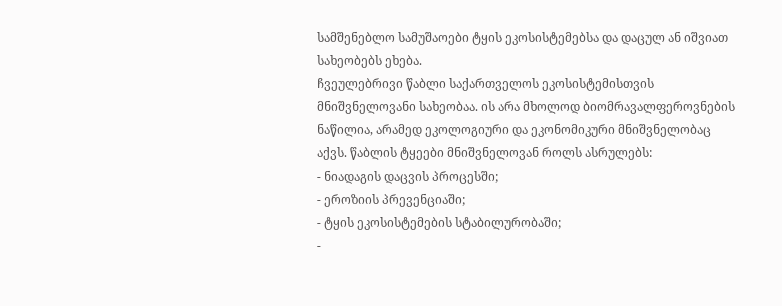სამშენებლო სამუშაოები ტყის ეკოსისტემებსა და დაცულ ან იშვიათ სახეობებს ეხება.
ჩვეულებრივი წაბლი საქართველოს ეკოსისტემისთვის მნიშვნელოვანი სახეობაა. ის არა მხოლოდ ბიომრავალფეროვნების ნაწილია, არამედ ეკოლოგიური და ეკონომიკური მნიშვნელობაც აქვს. წაბლის ტყეები მნიშვნელოვან როლს ასრულებს:
- ნიადაგის დაცვის პროცესში;
- ეროზიის პრევენციაში;
- ტყის ეკოსისტემების სტაბილურობაში;
-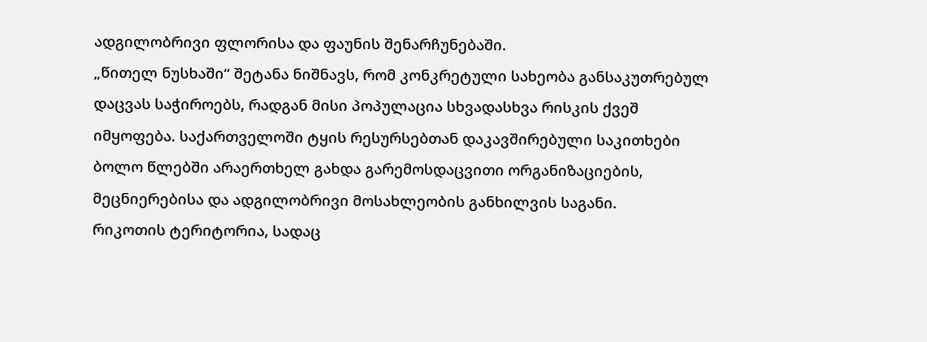ადგილობრივი ფლორისა და ფაუნის შენარჩუნებაში.
„წითელ ნუსხაში“ შეტანა ნიშნავს, რომ კონკრეტული სახეობა განსაკუთრებულ დაცვას საჭიროებს, რადგან მისი პოპულაცია სხვადასხვა რისკის ქვეშ იმყოფება. საქართველოში ტყის რესურსებთან დაკავშირებული საკითხები ბოლო წლებში არაერთხელ გახდა გარემოსდაცვითი ორგანიზაციების, მეცნიერებისა და ადგილობრივი მოსახლეობის განხილვის საგანი.
რიკოთის ტერიტორია, სადაც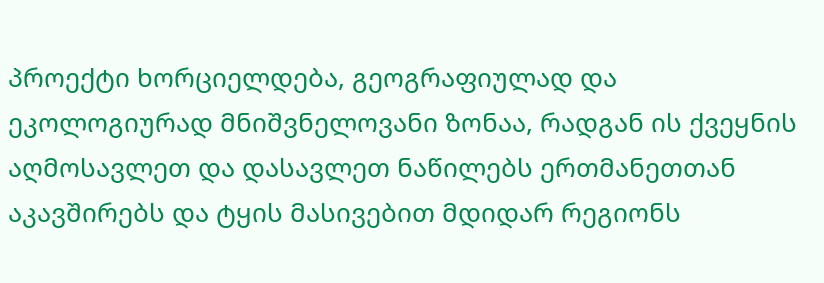პროექტი ხორციელდება, გეოგრაფიულად და ეკოლოგიურად მნიშვნელოვანი ზონაა, რადგან ის ქვეყნის აღმოსავლეთ და დასავლეთ ნაწილებს ერთმანეთთან აკავშირებს და ტყის მასივებით მდიდარ რეგიონს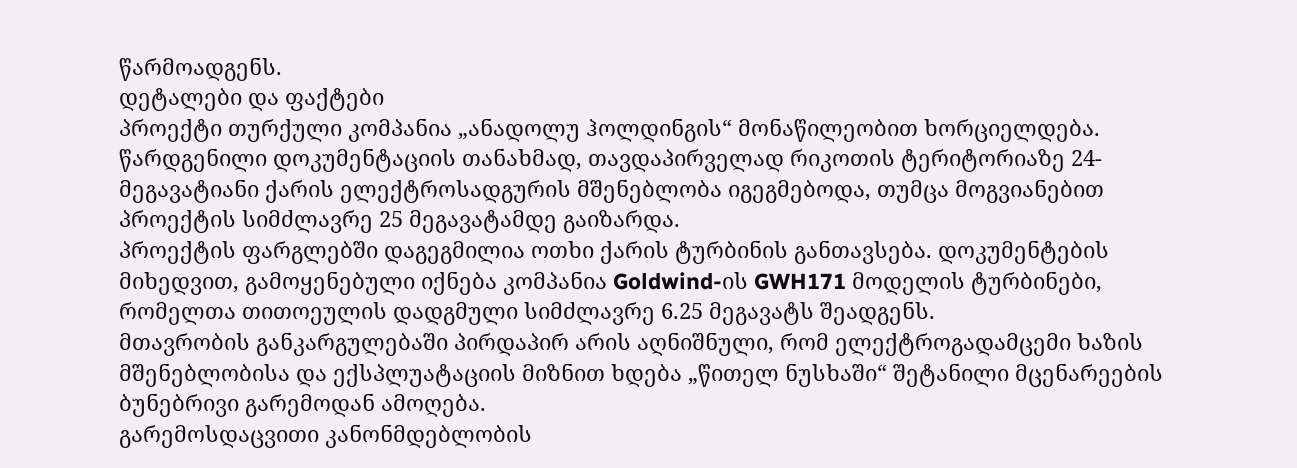წარმოადგენს.
დეტალები და ფაქტები
პროექტი თურქული კომპანია „ანადოლუ ჰოლდინგის“ მონაწილეობით ხორციელდება. წარდგენილი დოკუმენტაციის თანახმად, თავდაპირველად რიკოთის ტერიტორიაზე 24-მეგავატიანი ქარის ელექტროსადგურის მშენებლობა იგეგმებოდა, თუმცა მოგვიანებით პროექტის სიმძლავრე 25 მეგავატამდე გაიზარდა.
პროექტის ფარგლებში დაგეგმილია ოთხი ქარის ტურბინის განთავსება. დოკუმენტების მიხედვით, გამოყენებული იქნება კომპანია Goldwind-ის GWH171 მოდელის ტურბინები, რომელთა თითოეულის დადგმული სიმძლავრე 6.25 მეგავატს შეადგენს.
მთავრობის განკარგულებაში პირდაპირ არის აღნიშნული, რომ ელექტროგადამცემი ხაზის მშენებლობისა და ექსპლუატაციის მიზნით ხდება „წითელ ნუსხაში“ შეტანილი მცენარეების ბუნებრივი გარემოდან ამოღება.
გარემოსდაცვითი კანონმდებლობის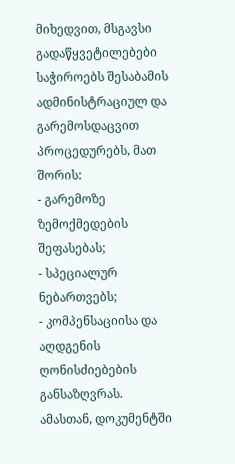მიხედვით, მსგავსი გადაწყვეტილებები საჭიროებს შესაბამის ადმინისტრაციულ და გარემოსდაცვით პროცედურებს, მათ შორის:
- გარემოზე ზემოქმედების შეფასებას;
- სპეციალურ ნებართვებს;
- კომპენსაციისა და აღდგენის ღონისძიებების განსაზღვრას.
ამასთან, დოკუმენტში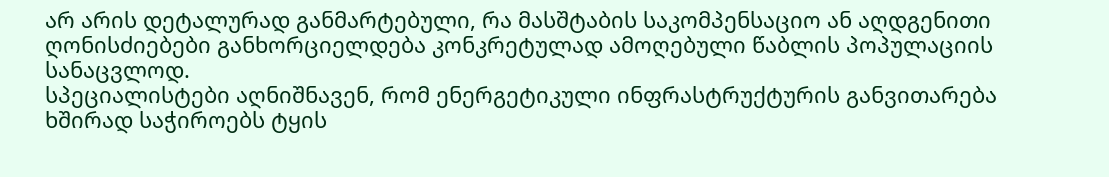არ არის დეტალურად განმარტებული, რა მასშტაბის საკომპენსაციო ან აღდგენითი ღონისძიებები განხორციელდება კონკრეტულად ამოღებული წაბლის პოპულაციის სანაცვლოდ.
სპეციალისტები აღნიშნავენ, რომ ენერგეტიკული ინფრასტრუქტურის განვითარება ხშირად საჭიროებს ტყის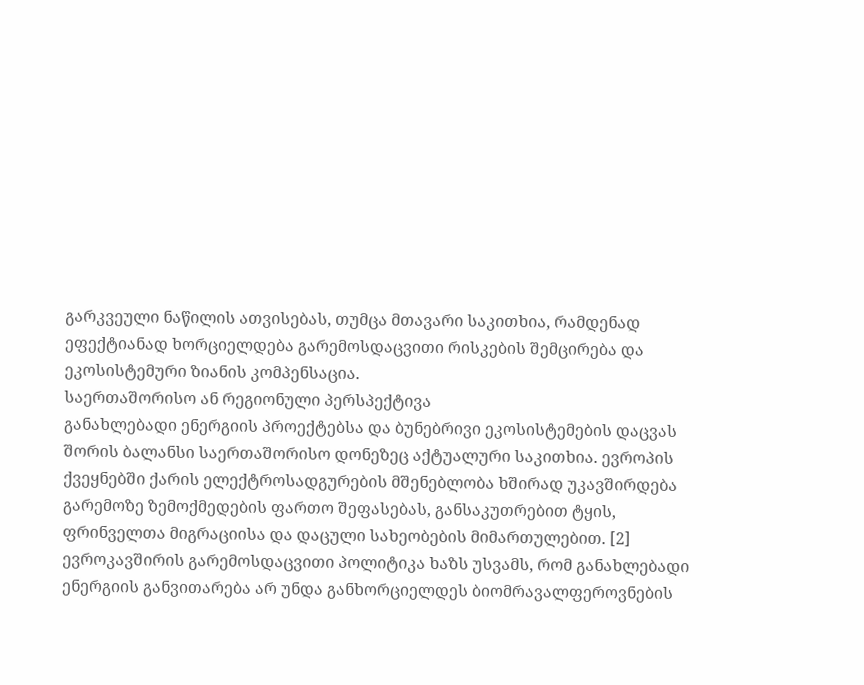გარკვეული ნაწილის ათვისებას, თუმცა მთავარი საკითხია, რამდენად ეფექტიანად ხორციელდება გარემოსდაცვითი რისკების შემცირება და ეკოსისტემური ზიანის კომპენსაცია.
საერთაშორისო ან რეგიონული პერსპექტივა
განახლებადი ენერგიის პროექტებსა და ბუნებრივი ეკოსისტემების დაცვას შორის ბალანსი საერთაშორისო დონეზეც აქტუალური საკითხია. ევროპის ქვეყნებში ქარის ელექტროსადგურების მშენებლობა ხშირად უკავშირდება გარემოზე ზემოქმედების ფართო შეფასებას, განსაკუთრებით ტყის, ფრინველთა მიგრაციისა და დაცული სახეობების მიმართულებით. [2]
ევროკავშირის გარემოსდაცვითი პოლიტიკა ხაზს უსვამს, რომ განახლებადი ენერგიის განვითარება არ უნდა განხორციელდეს ბიომრავალფეროვნების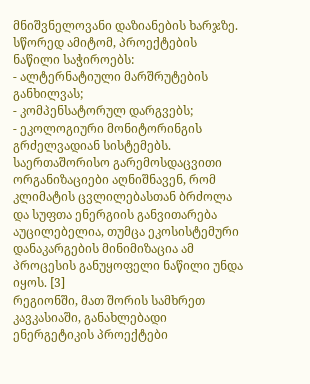მნიშვნელოვანი დაზიანების ხარჯზე. სწორედ ამიტომ, პროექტების ნაწილი საჭიროებს:
- ალტერნატიული მარშრუტების განხილვას;
- კომპენსატორულ დარგვებს;
- ეკოლოგიური მონიტორინგის გრძელვადიან სისტემებს.
საერთაშორისო გარემოსდაცვითი ორგანიზაციები აღნიშნავენ, რომ კლიმატის ცვლილებასთან ბრძოლა და სუფთა ენერგიის განვითარება აუცილებელია, თუმცა ეკოსისტემური დანაკარგების მინიმიზაცია ამ პროცესის განუყოფელი ნაწილი უნდა იყოს. [3]
რეგიონში, მათ შორის სამხრეთ კავკასიაში, განახლებადი ენერგეტიკის პროექტები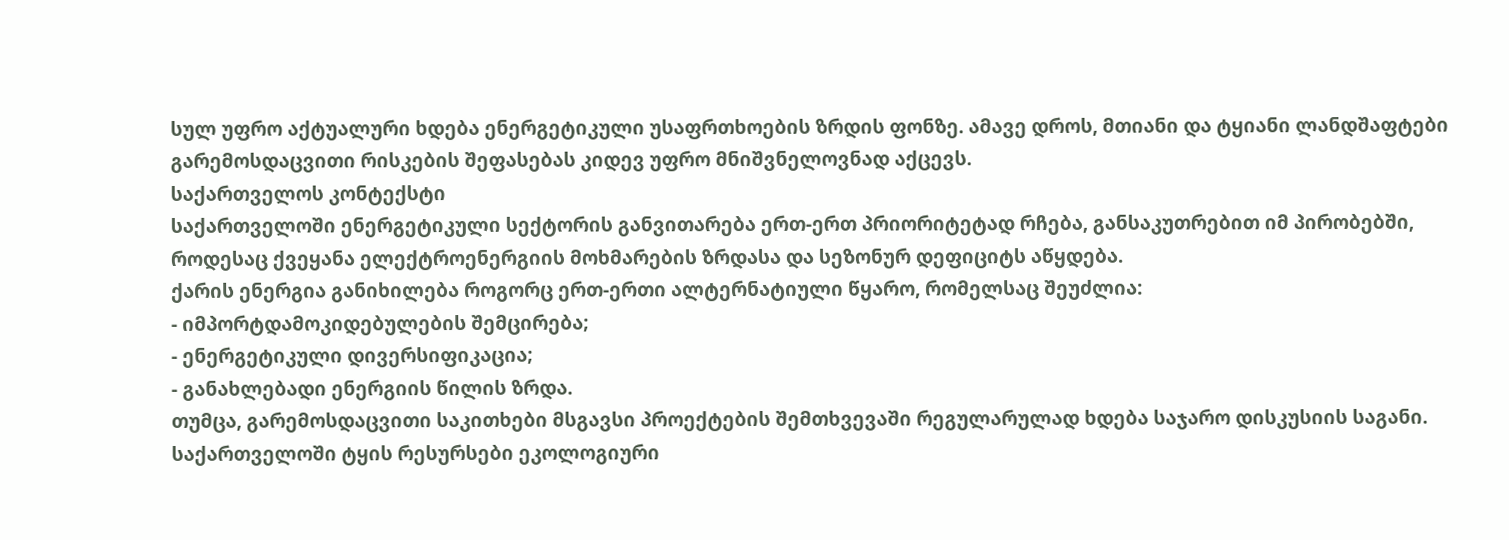სულ უფრო აქტუალური ხდება ენერგეტიკული უსაფრთხოების ზრდის ფონზე. ამავე დროს, მთიანი და ტყიანი ლანდშაფტები გარემოსდაცვითი რისკების შეფასებას კიდევ უფრო მნიშვნელოვნად აქცევს.
საქართველოს კონტექსტი
საქართველოში ენერგეტიკული სექტორის განვითარება ერთ-ერთ პრიორიტეტად რჩება, განსაკუთრებით იმ პირობებში, როდესაც ქვეყანა ელექტროენერგიის მოხმარების ზრდასა და სეზონურ დეფიციტს აწყდება.
ქარის ენერგია განიხილება როგორც ერთ-ერთი ალტერნატიული წყარო, რომელსაც შეუძლია:
- იმპორტდამოკიდებულების შემცირება;
- ენერგეტიკული დივერსიფიკაცია;
- განახლებადი ენერგიის წილის ზრდა.
თუმცა, გარემოსდაცვითი საკითხები მსგავსი პროექტების შემთხვევაში რეგულარულად ხდება საჯარო დისკუსიის საგანი. საქართველოში ტყის რესურსები ეკოლოგიური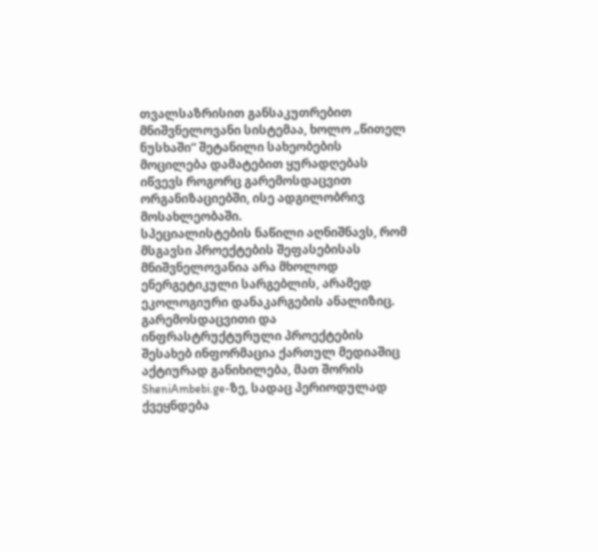თვალსაზრისით განსაკუთრებით მნიშვნელოვანი სისტემაა, ხოლო „წითელ ნუსხაში“ შეტანილი სახეობების მოცილება დამატებით ყურადღებას იწვევს როგორც გარემოსდაცვით ორგანიზაციებში, ისე ადგილობრივ მოსახლეობაში.
სპეციალისტების ნაწილი აღნიშნავს, რომ მსგავსი პროექტების შეფასებისას მნიშვნელოვანია არა მხოლოდ ენერგეტიკული სარგებლის, არამედ ეკოლოგიური დანაკარგების ანალიზიც.
გარემოსდაცვითი და ინფრასტრუქტურული პროექტების შესახებ ინფორმაცია ქართულ მედიაშიც აქტიურად განიხილება, მათ შორის SheniAmbebi.ge-ზე, სადაც პერიოდულად ქვეყნდება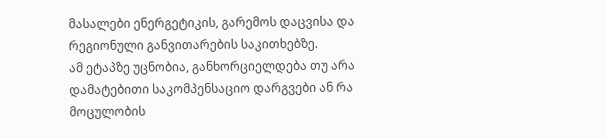მასალები ენერგეტიკის, გარემოს დაცვისა და რეგიონული განვითარების საკითხებზე.
ამ ეტაპზე უცნობია, განხორციელდება თუ არა დამატებითი საკომპენსაციო დარგვები ან რა მოცულობის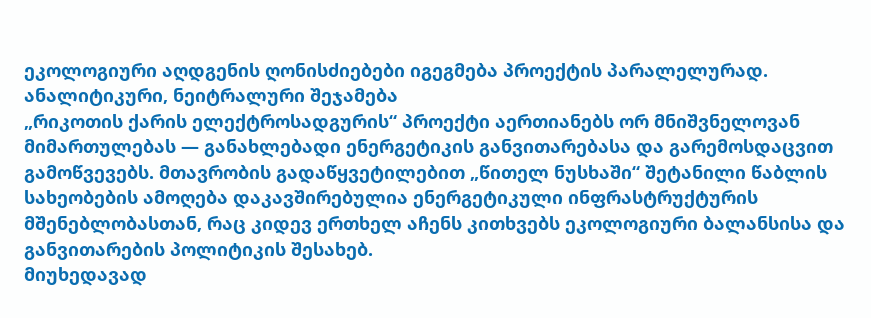ეკოლოგიური აღდგენის ღონისძიებები იგეგმება პროექტის პარალელურად.
ანალიტიკური, ნეიტრალური შეჯამება
„რიკოთის ქარის ელექტროსადგურის“ პროექტი აერთიანებს ორ მნიშვნელოვან მიმართულებას — განახლებადი ენერგეტიკის განვითარებასა და გარემოსდაცვით გამოწვევებს. მთავრობის გადაწყვეტილებით „წითელ ნუსხაში“ შეტანილი წაბლის სახეობების ამოღება დაკავშირებულია ენერგეტიკული ინფრასტრუქტურის მშენებლობასთან, რაც კიდევ ერთხელ აჩენს კითხვებს ეკოლოგიური ბალანსისა და განვითარების პოლიტიკის შესახებ.
მიუხედავად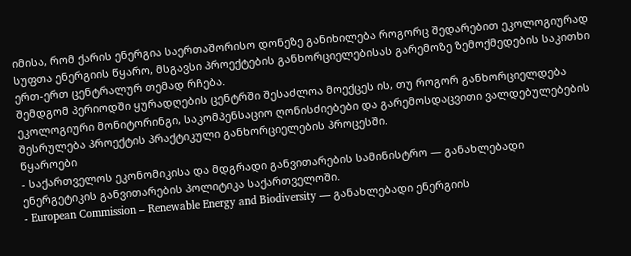იმისა, რომ ქარის ენერგია საერთაშორისო დონეზე განიხილება როგორც შედარებით ეკოლოგიურად სუფთა ენერგიის წყარო, მსგავსი პროექტების განხორციელებისას გარემოზე ზემოქმედების საკითხი ერთ-ერთ ცენტრალურ თემად რჩება.
შემდგომ პერიოდში ყურადღების ცენტრში შესაძლოა მოექცეს ის, თუ როგორ განხორციელდება ეკოლოგიური მონიტორინგი, საკომპენსაციო ღონისძიებები და გარემოსდაცვითი ვალდებულებების შესრულება პროექტის პრაქტიკული განხორციელების პროცესში.
წყაროები
- საქართველოს ეკონომიკისა და მდგრადი განვითარების სამინისტრო — განახლებადი ენერგეტიკის განვითარების პოლიტიკა საქართველოში.
- European Commission – Renewable Energy and Biodiversity — განახლებადი ენერგიის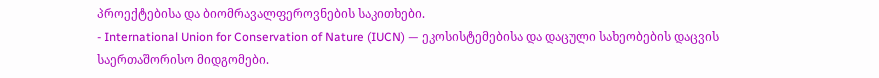პროექტებისა და ბიომრავალფეროვნების საკითხები.
- International Union for Conservation of Nature (IUCN) — ეკოსისტემებისა და დაცული სახეობების დაცვის საერთაშორისო მიდგომები.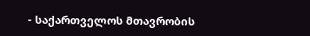- საქართველოს მთავრობის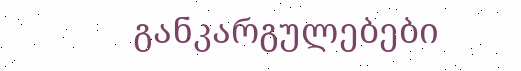განკარგულებები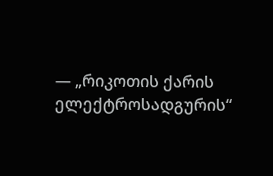— „რიკოთის ქარის ელექტროსადგურის“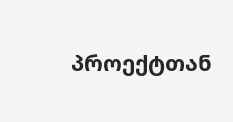პროექტთან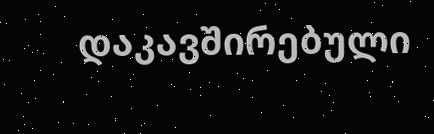დაკავშირებული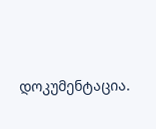დოკუმენტაცია.